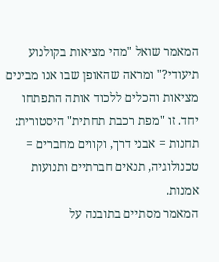המאמר שואל "מהי מציאות בקולנוע תיעודי?" ומראה שהאופן שבו אנו מבינים מציאות והכלים ללכוד אותה התפתחו יחד. זו "מפת רכבת תחתית" היסטורית: תחנות = אבני דרך, וקווים מחברים = טכנולוגיה, תנאים חברתיים ותנועות אמנות.
המאמר מסתיים בתובנה על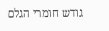גודש חומרי הגלם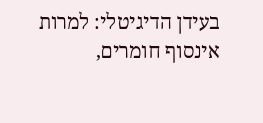בעידן הדיגיטלי: למרות אינסוף חומרים,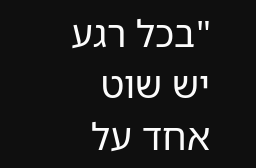"בכל רגע יש שוט אחד על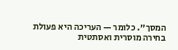המסך". כלומר — העריכה היא פעולת בחירה מוסרית ואסתטית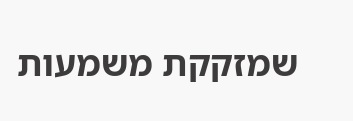שמזקקת משמעות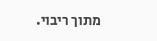מתוך ריבוי.